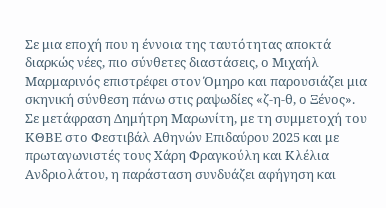Σε μια εποχή που η έννοια της ταυτότητας αποκτά διαρκώς νέες, πιο σύνθετες διαστάσεις, ο Μιχαήλ Μαρμαρινός επιστρέφει στον Όμηρο και παρουσιάζει μια σκηνική σύνθεση πάνω στις ραψωδίες «ζ-η-θ, ο Ξένος».
Σε μετάφραση Δημήτρη Μαρωνίτη, με τη συμμετοχή του ΚΘΒΕ στο Φεστιβάλ Αθηνών Επιδαύρου 2025 και με πρωταγωνιστές τους Χάρη Φραγκούλη και Κλέλια Ανδριολάτου, η παράσταση συνδυάζει αφήγηση και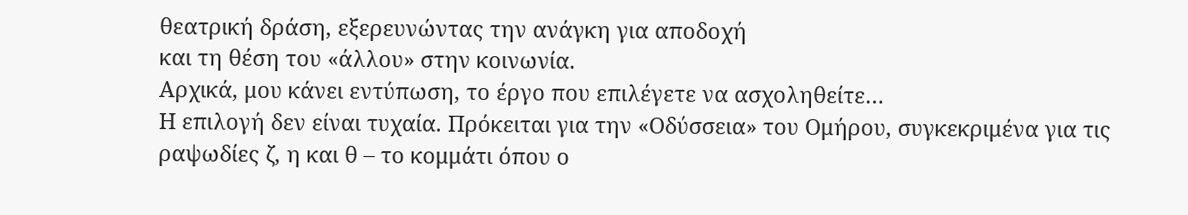θεατρική δράση, εξερευνώντας την ανάγκη για αποδοχή
και τη θέση του «άλλου» στην κοινωνία.
Αρχικά, μου κάνει εντύπωση, το έργο που επιλέγετε να ασχοληθείτε…
Η επιλογή δεν είναι τυχαία. Πρόκειται για την «Οδύσσεια» του Ομήρου, συγκεκριμένα για τις ραψωδίες ζ, η και θ – το κομμάτι όπου ο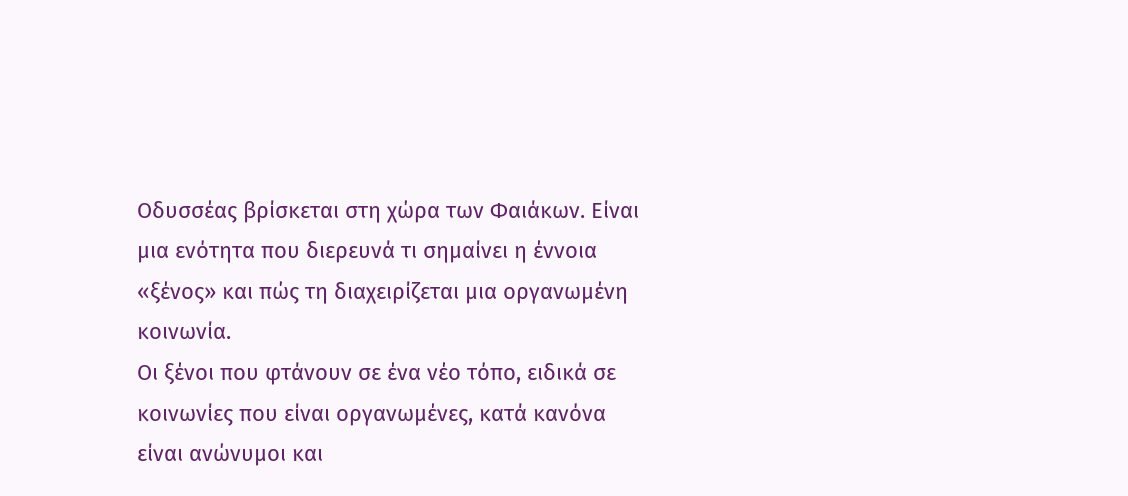Οδυσσέας βρίσκεται στη χώρα των Φαιάκων. Είναι μια ενότητα που διερευνά τι σημαίνει η έννοια «ξένος» και πώς τη διαχειρίζεται μια οργανωμένη κοινωνία.
Οι ξένοι που φτάνουν σε ένα νέο τόπο, ειδικά σε κοινωνίες που είναι οργανωμένες, κατά κανόνα είναι ανώνυμοι και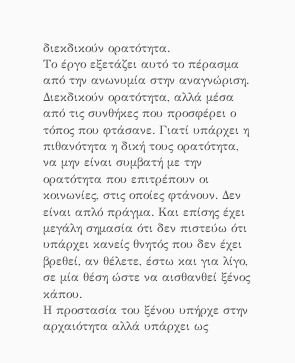διεκδικούν ορατότητα.
Το έργο εξετάζει αυτό το πέρασμα από την ανωνυμία στην αναγνώριση. Διεκδικούν ορατότητα, αλλά μέσα από τις συνθήκες που προσφέρει ο τόπος που φτάσανε. Γιατί υπάρχει η πιθανότητα η δική τους ορατότητα, να μην είναι συμβατή με την ορατότητα που επιτρέπουν οι κοινωνίες, στις οποίες φτάνουν. Δεν είναι απλό πράγμα. Και επίσης έχει μεγάλη σημασία ότι δεν πιστεύω ότι υπάρχει κανείς θνητός που δεν έχει βρεθεί, αν θέλετε, έστω και για λίγο,
σε μία θέση ώστε να αισθανθεί ξένος κάπου.
Η προστασία του ξένου υπήρχε στην αρχαιότητα αλλά υπάρχει ως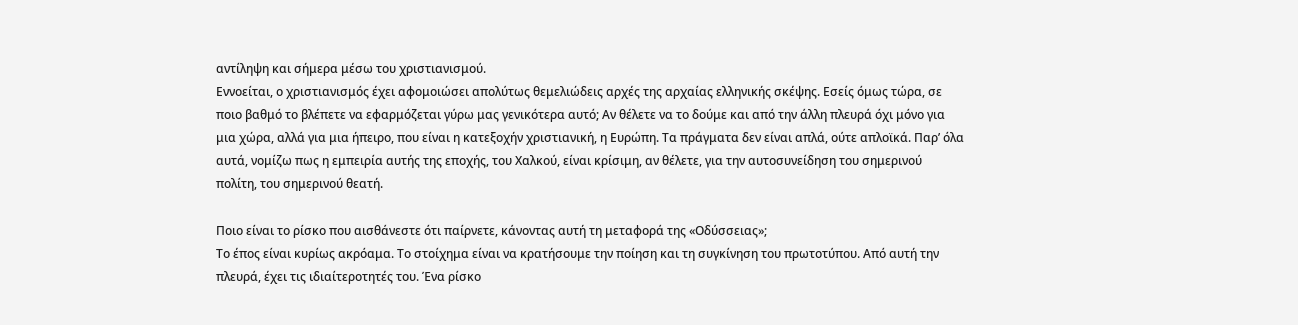αντίληψη και σήμερα μέσω του χριστιανισμού.
Εννοείται, ο χριστιανισμός έχει αφομοιώσει απολύτως θεμελιώδεις αρχές της αρχαίας ελληνικής σκέψης. Εσείς όμως τώρα, σε ποιο βαθμό το βλέπετε να εφαρμόζεται γύρω μας γενικότερα αυτό; Αν θέλετε να το δούμε και από την άλλη πλευρά όχι μόνο για μια χώρα, αλλά για μια ήπειρο, που είναι η κατεξοχήν χριστιανική, η Ευρώπη. Τα πράγματα δεν είναι απλά, ούτε απλοϊκά. Παρ’ όλα αυτά, νομίζω πως η εμπειρία αυτής της εποχής, του Χαλκού, είναι κρίσιμη, αν θέλετε, για την αυτοσυνείδηση του σημερινού πολίτη, του σημερινού θεατή.

Ποιο είναι το ρίσκο που αισθάνεστε ότι παίρνετε, κάνοντας αυτή τη μεταφορά της «Οδύσσειας»;
Το έπος είναι κυρίως ακρόαμα. Το στοίχημα είναι να κρατήσουμε την ποίηση και τη συγκίνηση του πρωτοτύπου. Από αυτή την πλευρά, έχει τις ιδιαίτεροτητές του. Ένα ρίσκο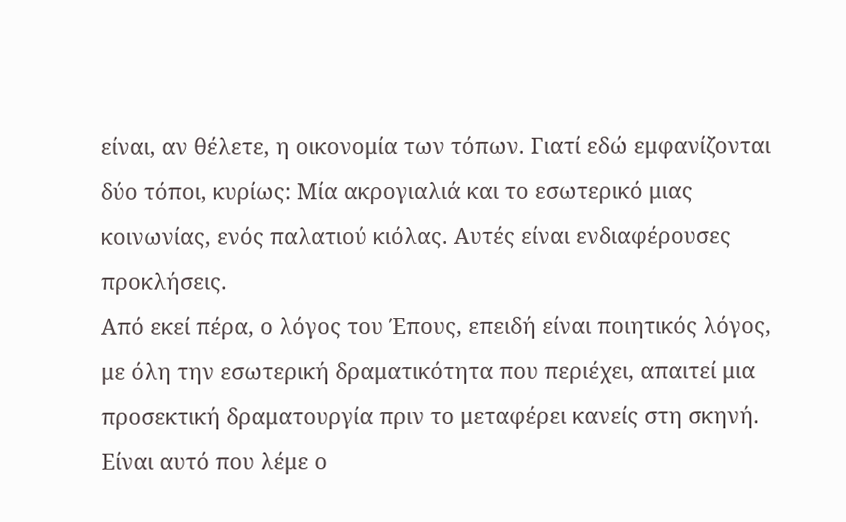είναι, αν θέλετε, η οικονομία των τόπων. Γιατί εδώ εμφανίζονται δύο τόποι, κυρίως: Μία ακρογιαλιά και το εσωτερικό μιας κοινωνίας, ενός παλατιού κιόλας. Αυτές είναι ενδιαφέρουσες προκλήσεις.
Από εκεί πέρα, ο λόγος του Έπους, επειδή είναι ποιητικός λόγος, με όλη την εσωτερική δραματικότητα που περιέχει, απαιτεί μια προσεκτική δραματουργία πριν το μεταφέρει κανείς στη σκηνή. Είναι αυτό που λέμε ο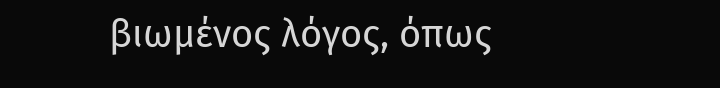βιωμένος λόγος, όπως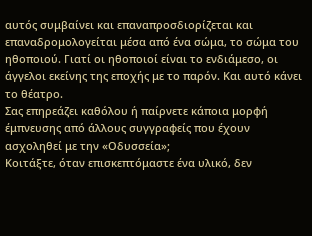αυτός συμβαίνει και επαναπροσδιορίζεται και επαναδρομολογείται μέσα από ένα σώμα, το σώμα του ηθοποιού. Γιατί οι ηθοποιοί είναι το ενδιάμεσο, οι άγγελοι εκείνης της εποχής με το παρόν. Και αυτό κάνει το θέατρο.
Σας επηρεάζει καθόλου ή παίρνετε κάποια μορφή έμπνευσης από άλλους συγγραφείς που έχουν ασχοληθεί με την «Οδυσσεία»;
Κοιτάξτε, όταν επισκεπτόμαστε ένα υλικό, δεν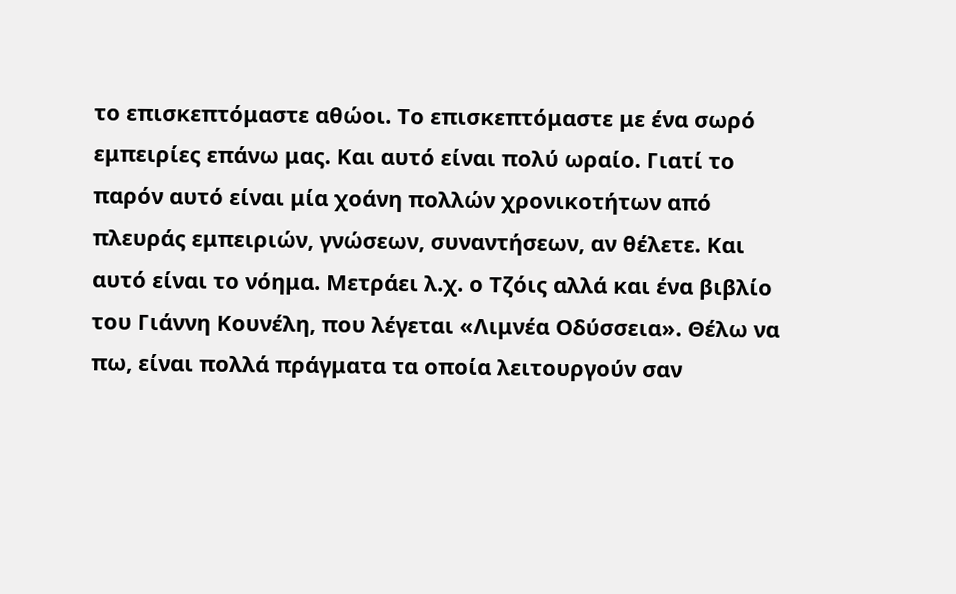το επισκεπτόμαστε αθώοι. Το επισκεπτόμαστε με ένα σωρό εμπειρίες επάνω μας. Και αυτό είναι πολύ ωραίο. Γιατί το παρόν αυτό είναι μία χοάνη πολλών χρονικοτήτων από πλευράς εμπειριών, γνώσεων, συναντήσεων, αν θέλετε. Και αυτό είναι το νόημα. Μετράει λ.χ. ο Τζόις αλλά και ένα βιβλίο του Γιάννη Κουνέλη, που λέγεται «Λιμνέα Οδύσσεια». Θέλω να πω, είναι πολλά πράγματα τα οποία λειτουργούν σαν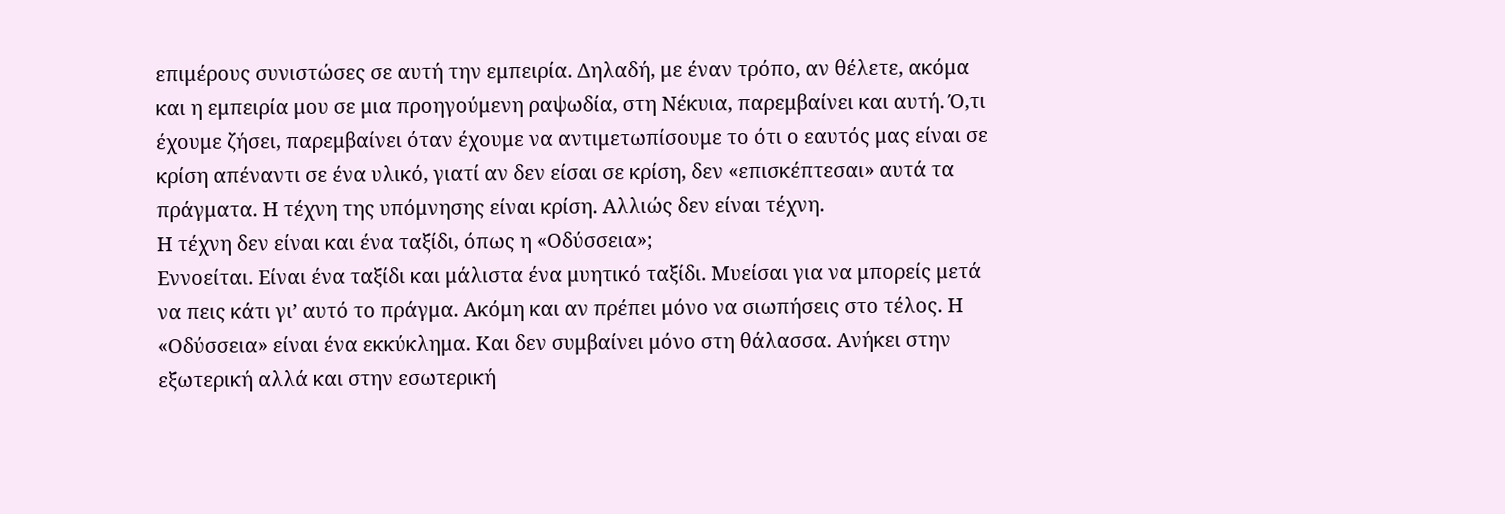επιμέρους συνιστώσες σε αυτή την εμπειρία. Δηλαδή, με έναν τρόπο, αν θέλετε, ακόμα και η εμπειρία μου σε μια προηγούμενη ραψωδία, στη Νέκυια, παρεμβαίνει και αυτή. Ό,τι έχουμε ζήσει, παρεμβαίνει όταν έχουμε να αντιμετωπίσουμε το ότι ο εαυτός μας είναι σε κρίση απέναντι σε ένα υλικό, γιατί αν δεν είσαι σε κρίση, δεν «επισκέπτεσαι» αυτά τα πράγματα. Η τέχνη της υπόμνησης είναι κρίση. Αλλιώς δεν είναι τέχνη.
Η τέχνη δεν είναι και ένα ταξίδι, όπως η «Οδύσσεια»;
Εννοείται. Είναι ένα ταξίδι και μάλιστα ένα μυητικό ταξίδι. Mυείσαι για να μπορείς μετά να πεις κάτι γι’ αυτό το πράγμα. Ακόμη και αν πρέπει μόνο να σιωπήσεις στο τέλος. Η «Οδύσσεια» είναι ένα εκκύκλημα. Και δεν συμβαίνει μόνο στη θάλασσα. Ανήκει στην εξωτερική αλλά και στην εσωτερική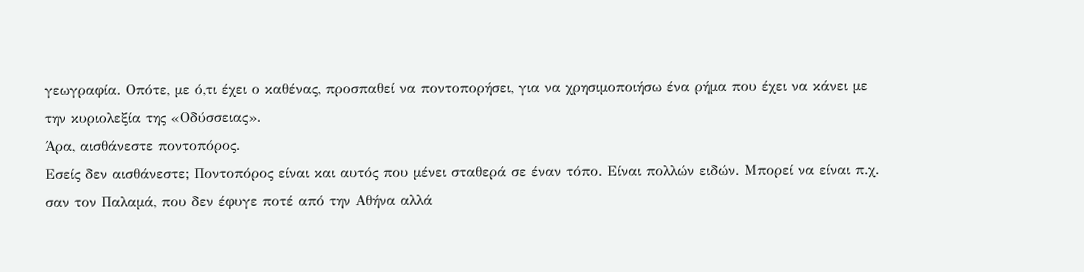γεωγραφία. Οπότε, με ό,τι έχει ο καθένας, προσπαθεί να ποντοπορήσει, για να χρησιμοποιήσω ένα ρήμα που έχει να κάνει με την κυριολεξία της «Οδύσσειας».
Άρα, αισθάνεστε ποντοπόρος.
Εσείς δεν αισθάνεστε; Ποντοπόρος είναι και αυτός που μένει σταθερά σε έναν τόπο. Είναι πολλών ειδών. Μπορεί να είναι π.χ. σαν τον Παλαμά, που δεν έφυγε ποτέ από την Αθήνα αλλά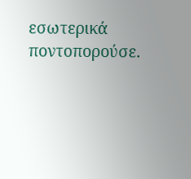εσωτερικά ποντοπορούσε.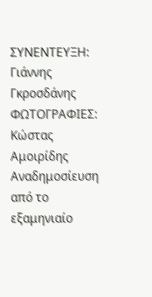ΣΥΝΕΝΤΕΥΞΗ: Γιάννης Γκροσδάνης
ΦΩΤΟΓΡΑΦΙΕΣ: Κώστας Αμοιρίδης
Αναδημοσίευση από το εξαμηνιαίο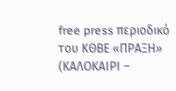free press περιοδικό του ΚΘΒΕ «ΠΡΑΞΗ» (ΚΑΛΟΚΑΙΡΙ –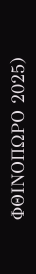ΦΘΙΝΟΠΩΡΟ 2025)